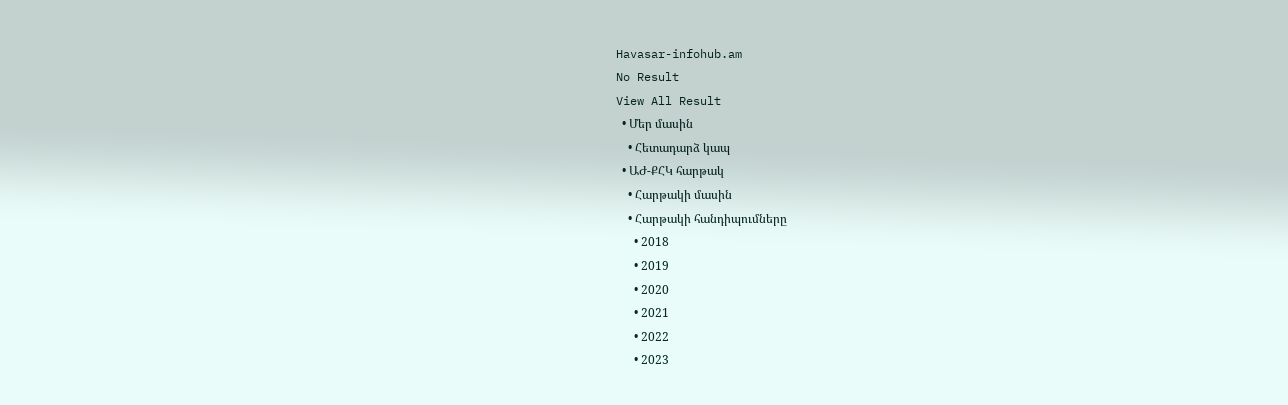Havasar-infohub.am
No Result
View All Result
  • Մեր մասին
    • Հետադարձ կապ
  • ԱԺ-ՔՀԿ հարթակ
    • Հարթակի մասին
    • Հարթակի հանդիպումները
      • 2018
      • 2019
      • 2020
      • 2021
      • 2022
      • 2023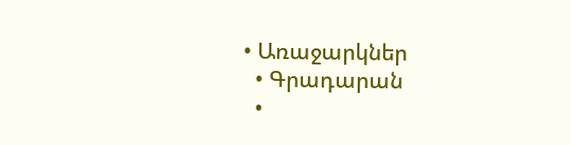• Առաջարկներ
  • Գրադարան
  •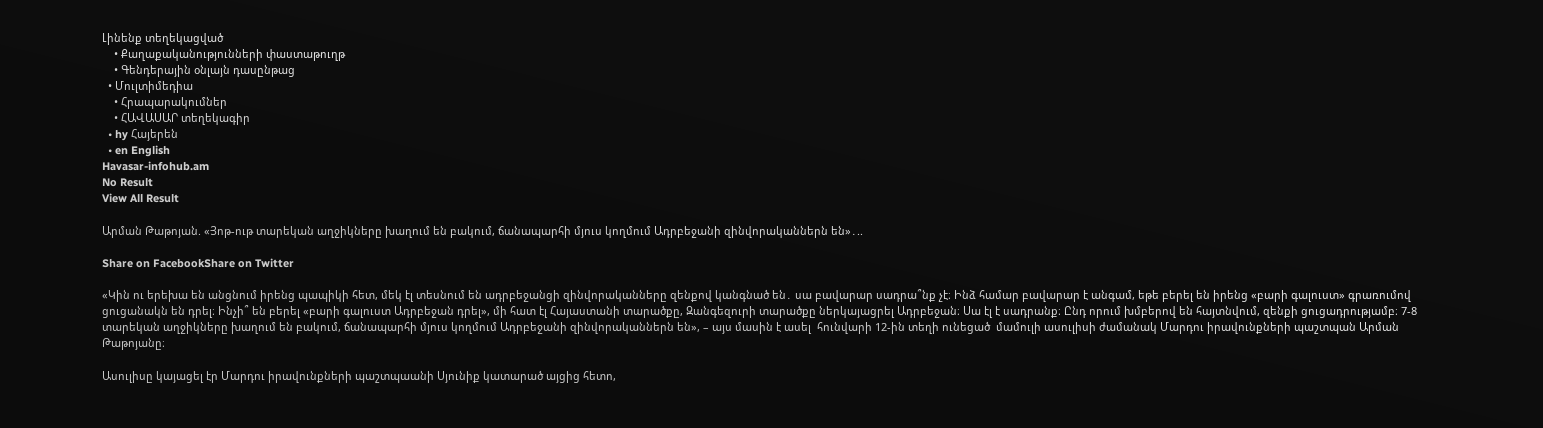Լինենք տեղեկացված
    • Քաղաքականությունների փաստաթուղթ
    • Գենդերային օնլայն դասընթաց
  • Մուլտիմեդիա
    • Հրապարակումներ
    • ՀԱՎԱՍԱՐ տեղեկագիր
  • hy Հայերեն
  • en English
Havasar-infohub.am
No Result
View All Result

Արման Թաթոյան. «Յոթ-ութ տարեկան աղջիկները խաղում են բակում, ճանապարհի մյուս կողմում Ադրբեջանի զինվորականներն են»․..

Share on FacebookShare on Twitter

«Կին ու երեխա են անցնում իրենց պապիկի հետ, մեկ էլ տեսնում են ադրբեջանցի զինվորականները զենքով կանգնած են․ սա բավարար սադրա՞նք չէ։ Ինձ համար բավարար է անգամ, եթե բերել են իրենց «բարի գալուստ» գրառումով ցուցանակն են դրել։ Ինչի՞ են բերել «բարի գալուստ Ադրբեջան դրել», մի հատ էլ Հայաստանի տարածքը, Զանգեզուրի տարածքը ներկայացրել Ադրբեջան։ Սա էլ է սադրանք։ Ընդ որում խմբերով են հայտնվում, զենքի ցուցադրությամբ։ 7-8 տարեկան աղջիկները խաղում են բակում, ճանապարհի մյուս կողմում Ադրբեջանի զինվորականներն են», – այս մասին է ասել  հունվարի 12-ին տեղի ունեցած  մամուլի ասուլիսի ժամանակ Մարդու իրավունքների պաշտպան Արման Թաթոյանը։

Ասուլիսը կայացել էր Մարդու իրավունքների պաշտպաանի Սյունիք կատարած այցից հետո,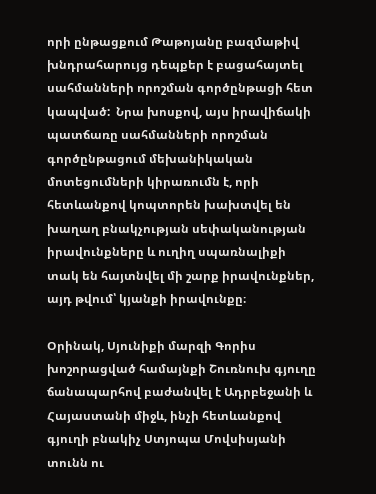որի ընթացքում Թաթոյանը բազմաթիվ խնդրահարույց դեպքեր է բացահայտել սահմանների որոշման գործընթացի հետ կապված:  Նրա խոսքով, այս իրավիճակի պատճառը սահմանների որոշման գործընթացում մեխանիկական մոտեցումների կիրառումն է, որի հետևանքով կոպտորեն խախտվել են խաղաղ բնակչության սեփականության իրավունքները և ուղիղ սպառնալիքի տակ են հայտնվել մի շարք իրավունքներ, այդ թվում՝ կյանքի իրավունքը։

Օրինակ, Սյունիքի մարզի Գորիս խոշորացված համայնքի Շուռնուխ գյուղը ճանապարհով բաժանվել է Ադրբեջանի և Հայաստանի միջև, ինչի հետևանքով գյուղի բնակիչ Ստյոպա Մովսիսյանի տունն ու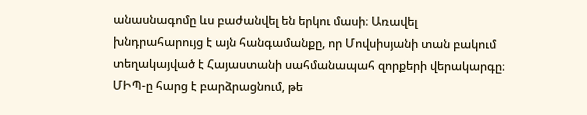անասնագոմը ևս բաժանվել են երկու մասի։ Առավել խնդրահարույց է այն հանգամանքը, որ Մովսիսյանի տան բակում տեղակայված է Հայաստանի սահմանապահ զորքերի վերակարգը։ ՄԻՊ-ը հարց է բարձրացնում, թե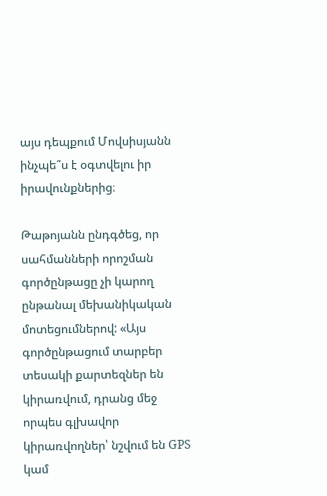այս դեպքում Մովսիսյանն ինչպե՞ս է օգտվելու իր իրավունքներից։

Թաթոյանն ընդգծեց, որ սահմանների որոշման գործընթացը չի կարող ընթանալ մեխանիկական մոտեցումներով: «Այս գործընթացում տարբեր տեսակի քարտեզներ են կիրառվում, դրանց մեջ որպես գլխավոր կիրառվողներ՝ նշվում են GPS կամ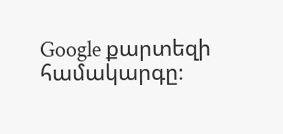Google քարտեզի համակարգը։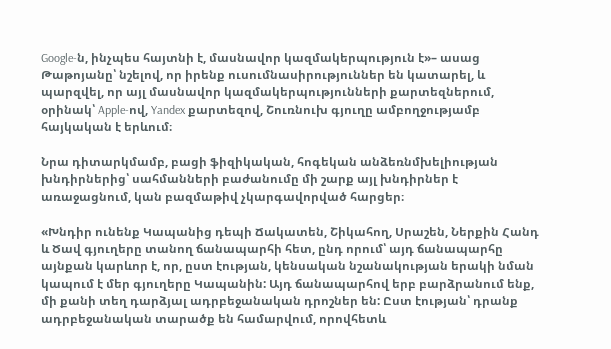Google-ն, ինչպես հայտնի է, մասնավոր կազմակերպություն է»– ասաց Թաթոյանը՝ նշելով, որ իրենք ուսումնասիրություններ են կատարել, և պարզվել, որ այլ մասնավոր կազմակերպությունների քարտեզներում, օրինակ՝ Apple-ով, Yandex քարտեզով, Շուռնուխ գյուղը ամբողջությամբ հայկական է երևում։

Նրա դիտարկմամբ, բացի ֆիզիկական, հոգեկան անձեռնմխելիության խնդիրներից՝ սահմանների բաժանումը մի շարք այլ խնդիրներ է առաջացնում, կան բազմաթիվ չկարգավորված հարցեր։

«Խնդիր ունենք Կապանից դեպի Ճակատեն, Շիկահող, Սրաշեն, Ներքին Հանդ և Ծավ գյուղերը տանող ճանապարհի հետ, ընդ որում՝ այդ ճանապարհը այնքան կարևոր է, որ, ըստ էության, կենսական նշանակության երակի նման կապում է մեր գյուղերը Կապանին: Այդ ճանապարհով երբ բարձրանում ենք, մի քանի տեղ դարձյալ ադրբեջանական դրոշներ են: Ըստ էության՝ դրանք ադրբեջանական տարածք են համարվում, որովհետև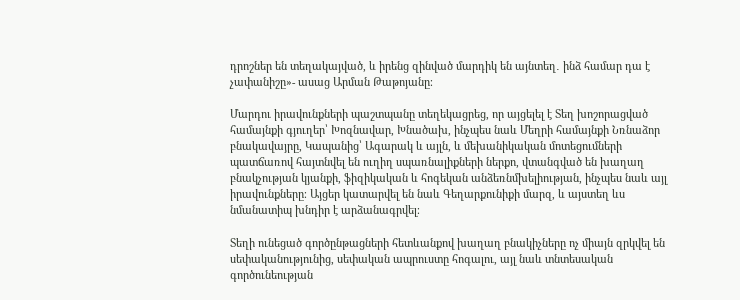դրոշներ են տեղակայված, և իրենց զինված մարդիկ են այնտեղ․ ինձ համար դա է չափանիշը»- ասաց Արման Թաթոյանը։

Մարդու իրավունքների պաշտպանը տեղեկացրեց, որ այցելել է Տեղ խոշորացված համայնքի գյուղեր՝ Խոզնավար, Խնածախ, ինչպես նաև Մեղրի համայնքի Նռնաձոր բնակավայրը, Կապանից՝ Ագարակ և այլն, և մեխանիկական մոտեցումների պատճառով հայտնվել են ուղիղ սպառնալիքների ներքո, վտանգված են խաղաղ բնակչության կյանքի, ֆիզիկական և հոգեկան անձեռնմխելիության, ինչպես նաև այլ իրավունքները։ Այցեր կատարվել են նաև Գեղարքունիքի մարզ, և այստեղ ևս նմանատիպ խնդիր է արձանագրվել։

Տեղի ունեցած գործընթացների հետևանքով խաղաղ բնակիչները ոչ միայն զրկվել են սեփականությունից, սեփական ապրուստը հոգալու, այլ նաև տնտեսական գործունեության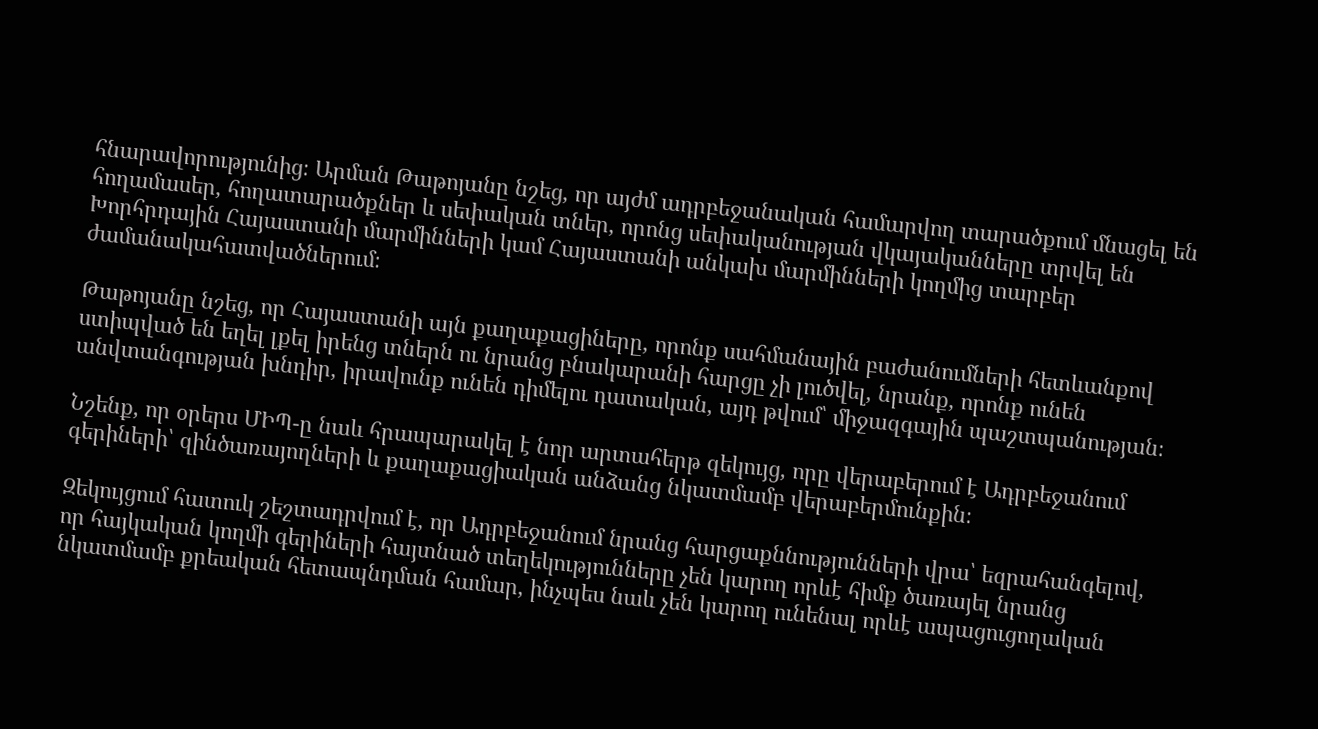հնարավորությունից։ Արման Թաթոյանը նշեց, որ այժմ ադրբեջանական համարվող տարածքում մնացել են հողամասեր, հողատարածքներ և սեփական տներ, որոնց սեփականության վկայականները տրվել են Խորհրդային Հայաստանի մարմինների կամ Հայաստանի անկախ մարմինների կողմից տարբեր ժամանակահատվածներում։

Թաթոյանը նշեց, որ Հայաստանի այն քաղաքացիները, որոնք սահմանային բաժանումների հետևանքով ստիպված են եղել լքել իրենց տներն ու նրանց բնակարանի հարցը չի լուծվել, նրանք, որոնք ունեն անվտանգության խնդիր, իրավունք ունեն դիմելու դատական, այդ թվում՝ միջազգային պաշտպանության։

Նշենք, որ օրերս ՄԻՊ-ը նաև հրապարակել է նոր արտահերթ զեկույց, որը վերաբերում է Ադրբեջանում գերիների՝ զինծառայողների և քաղաքացիական անձանց նկատմամբ վերաբերմունքին։

Զեկույցում հատուկ շեշտադրվում է, որ Ադրբեջանում նրանց հարցաքննությունների վրա՝ եզրահանգելով, որ հայկական կողմի գերիների հայտնած տեղեկությունները չեն կարող որևէ հիմք ծառայել նրանց նկատմամբ քրեական հետապնդման համար, ինչպես նաև չեն կարող ունենալ որևէ ապացուցողական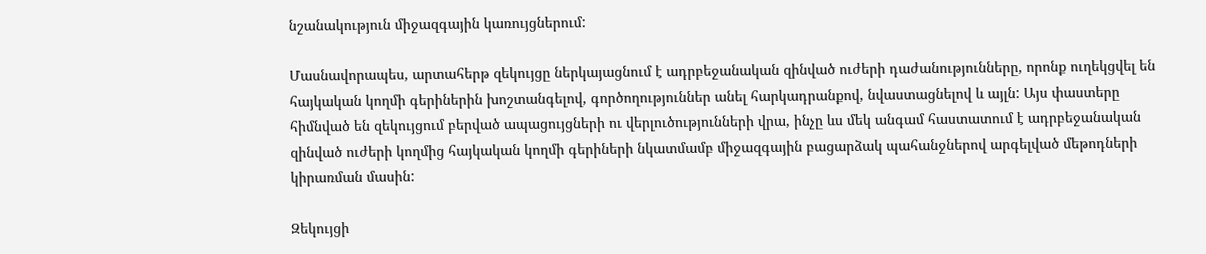նշանակություն միջազգային կառույցներում:

Մասնավորապես, արտահերթ զեկույցը ներկայացնում է ադրբեջանական զինված ուժերի դաժանությունները, որոնք ուղեկցվել են հայկական կողմի գերիներին խոշտանգելով, գործողություններ անել հարկադրանքով, նվաստացնելով և այլն: Այս փաստերը հիմնված են զեկույցում բերված ապացույցների ու վերլուծությունների վրա, ինչը ևս մեկ անգամ հաստատում է ադրբեջանական զինված ուժերի կողմից հայկական կողմի գերիների նկատմամբ միջազգային բացարձակ պահանջներով արգելված մեթոդների կիրառման մասին:

Զեկույցի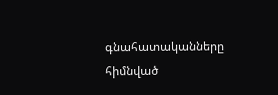գնահատականները հիմնված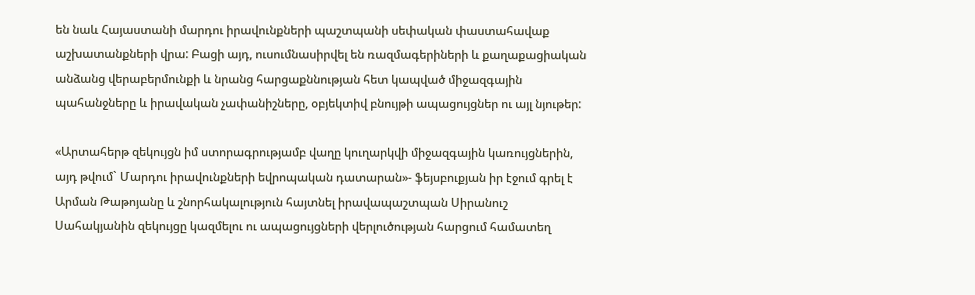են նաև Հայաստանի մարդու իրավունքների պաշտպանի սեփական փաստահավաք աշխատանքների վրա: Բացի այդ, ուսումնասիրվել են ռազմագերիների և քաղաքացիական անձանց վերաբերմունքի և նրանց հարցաքննության հետ կապված միջազգային պահանջները և իրավական չափանիշները, օբյեկտիվ բնույթի ապացույցներ ու այլ նյութեր:

«Արտահերթ զեկույցն իմ ստորագրությամբ վաղը կուղարկվի միջազգային կառույցներին, այդ թվում` Մարդու իրավունքների եվրոպական դատարան»- ֆեյսբուքյան իր էջում գրել է Արման Թաթոյանը և շնորհակալություն հայտնել իրավապաշտպան Սիրանուշ Սահակյանին զեկույցը կազմելու ու ապացույցների վերլուծության հարցում համատեղ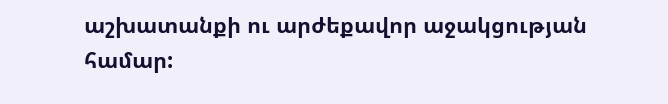աշխատանքի ու արժեքավոր աջակցության համար: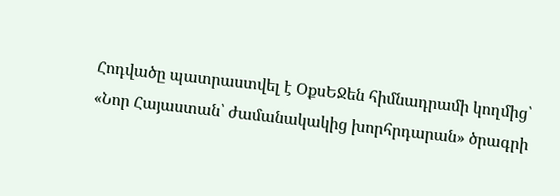Հոդվածը պատրաստվել է ՕքսԵՋեն հիմնադրամի կողմից՝ «Նոր Հայաստան՝ ժամանակակից խորհրդարան» ծրագրի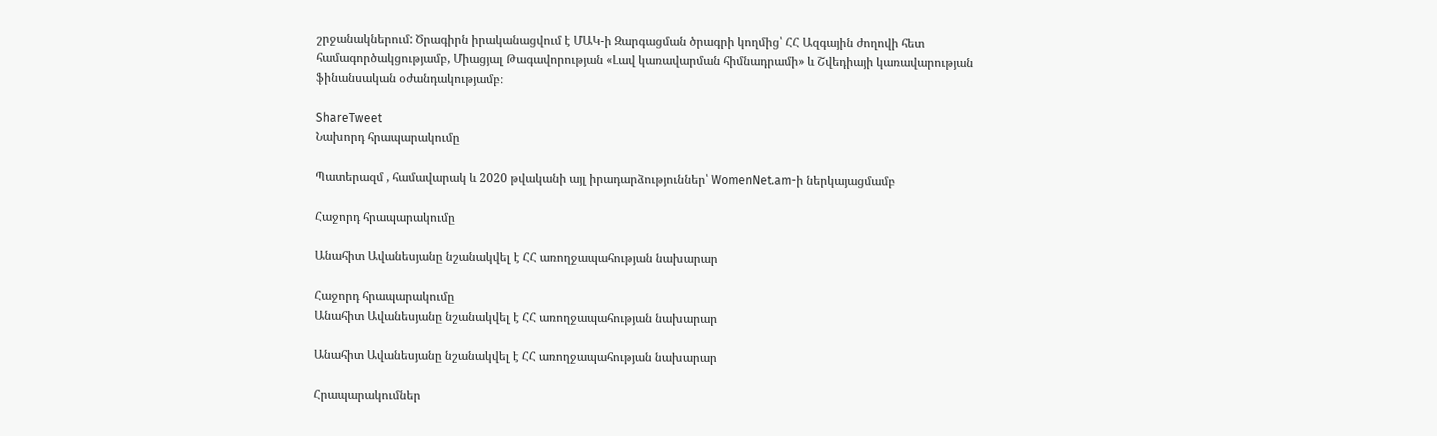շրջանակներում: Ծրագիրն իրականացվում է ՄԱԿ-ի Զարգացման ծրագրի կողմից՝ ՀՀ Ազգային ժողովի հետ համագործակցությամբ, Միացյալ Թագավորության «Լավ կառավարման հիմնադրամի» և Շվեդիայի կառավարության ֆինանսական օժանդակությամբ։

ShareTweet
Նախորդ հրապարակումը

Պատերազմ , համավարակ և 2020 թվականի այլ իրադարձություններ՝ WomenNet.am-ի ներկայացմամբ

Հաջորդ հրապարակումը

Անահիտ Ավանեսյանը նշանակվել է ՀՀ առողջապահության նախարար

Հաջորդ հրապարակումը
Անահիտ Ավանեսյանը նշանակվել է ՀՀ առողջապահության նախարար

Անահիտ Ավանեսյանը նշանակվել է ՀՀ առողջապահության նախարար

Հրապարակումներ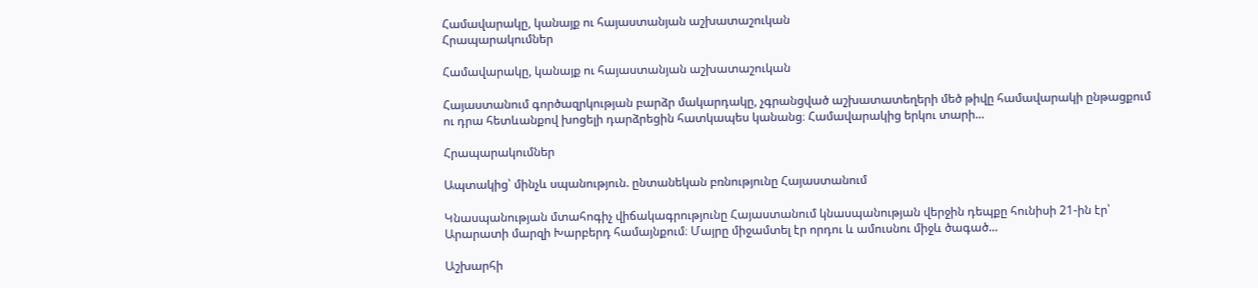Համավարակը, կանայք ու հայաստանյան աշխատաշուկան
Հրապարակումներ

Համավարակը, կանայք ու հայաստանյան աշխատաշուկան

Հայաստանում գործազրկության բարձր մակարդակը, չգրանցված աշխատատեղերի մեծ թիվը համավարակի ընթացքում ու դրա հետևանքով խոցելի դարձրեցին հատկապես կանանց։ Համավարակից երկու տարի...

Հրապարակումներ

Ապտակից՝ մինչև սպանություն. ընտանեկան բռնությունը Հայաստանում

Կնասպանության մտահոգիչ վիճակագրությունը Հայաստանում կնասպանության վերջին դեպքը հունիսի 21-ին էր՝ Արարատի մարզի Խարբերդ համայնքում։ Մայրը միջամտել էր որդու և ամուսնու միջև ծագած...

Աշխարհի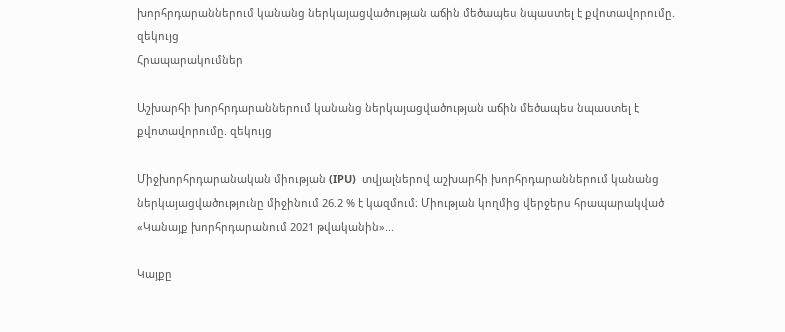խորհրդարաններում կանանց ներկայացվածության աճին մեծապես նպաստել է քվոտավորումը. զեկույց
Հրապարակումներ

Աշխարհի խորհրդարաններում կանանց ներկայացվածության աճին մեծապես նպաստել է քվոտավորումը. զեկույց

Միջխորհրդարանական միության (IPU)  տվյալներով աշխարհի խորհրդարաններում կանանց ներկայացվածությունը միջինում 26.2 % է կազմում։ Միության կողմից վերջերս հրապարակված «Կանայք խորհրդարանում 2021 թվականին»...

Կայքը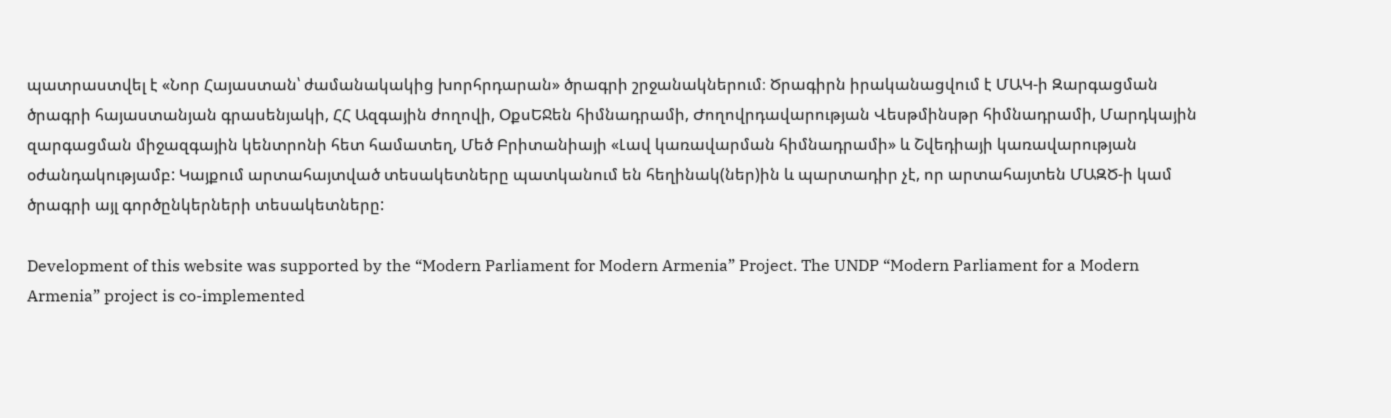պատրաստվել է «Նոր Հայաստան՝ ժամանակակից խորհրդարան» ծրագրի շրջանակներում։ Ծրագիրն իրականացվում է ՄԱԿ-ի Զարգացման ծրագրի հայաստանյան գրասենյակի, ՀՀ Ազգային ժողովի, ՕքսԵՋեն հիմնադրամի, Ժողովրդավարության Վեսթմինսթր հիմնադրամի, Մարդկային զարգացման միջազգային կենտրոնի հետ համատեղ, Մեծ Բրիտանիայի «Լավ կառավարման հիմնադրամի» և Շվեդիայի կառավարության օժանդակությամբ: Կայքում արտահայտված տեսակետները պատկանում են հեղինակ(ներ)ին և պարտադիր չէ, որ արտահայտեն ՄԱԶԾ-ի կամ ծրագրի այլ գործընկերների տեսակետները:

Development of this website was supported by the “Modern Parliament for Modern Armenia” Project. The UNDP “Modern Parliament for a Modern Armenia” project is co-implemented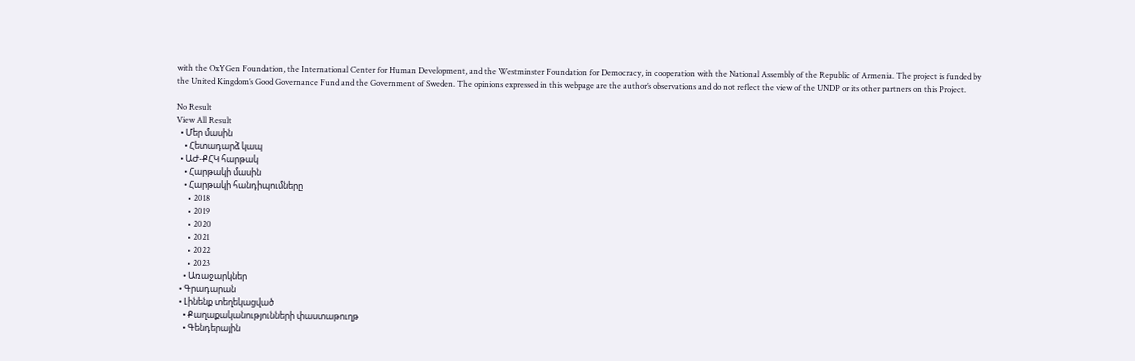with the OxYGen Foundation, the International Center for Human Development, and the Westminster Foundation for Democracy, in cooperation with the National Assembly of the Republic of Armenia. The project is funded by the United Kingdom’s Good Governance Fund and the Government of Sweden. The opinions expressed in this webpage are the author’s observations and do not reflect the view of the UNDP or its other partners on this Project.

No Result
View All Result
  • Մեր մասին
    • Հետադարձ կապ
  • ԱԺ-ՔՀԿ հարթակ
    • Հարթակի մասին
    • Հարթակի հանդիպումները
      • 2018
      • 2019
      • 2020
      • 2021
      • 2022
      • 2023
    • Առաջարկներ
  • Գրադարան
  • Լինենք տեղեկացված
    • Քաղաքականությունների փաստաթուղթ
    • Գենդերային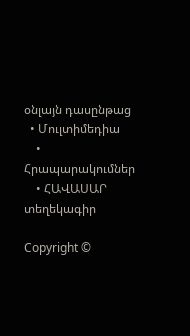օնլայն դասընթաց
  • Մուլտիմեդիա
    • Հրապարակումներ
    • ՀԱՎԱՍԱՐ տեղեկագիր

Copyright ©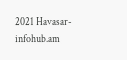2021 Havasar-infohub.am